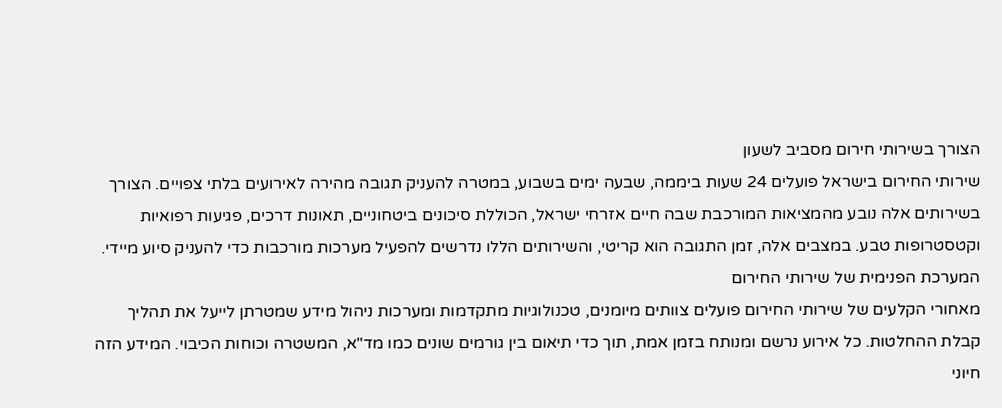הצורך בשירותי חירום מסביב לשעון
שירותי החירום בישראל פועלים 24 שעות ביממה, שבעה ימים בשבוע, במטרה להעניק תגובה מהירה לאירועים בלתי צפויים. הצורך בשירותים אלה נובע מהמציאות המורכבת שבה חיים אזרחי ישראל, הכוללת סיכונים ביטחוניים, תאונות דרכים, פגיעות רפואיות וקטסטרופות טבע. במצבים אלה, זמן התגובה הוא קריטי, והשירותים הללו נדרשים להפעיל מערכות מורכבות כדי להעניק סיוע מיידי.
המערכת הפנימית של שירותי החירום
מאחורי הקלעים של שירותי החירום פועלים צוותים מיומנים, טכנולוגיות מתקדמות ומערכות ניהול מידע שמטרתן לייעל את תהליך קבלת ההחלטות. כל אירוע נרשם ומנותח בזמן אמת, תוך כדי תיאום בין גורמים שונים כמו מד"א, המשטרה וכוחות הכיבוי. המידע הזה חיוני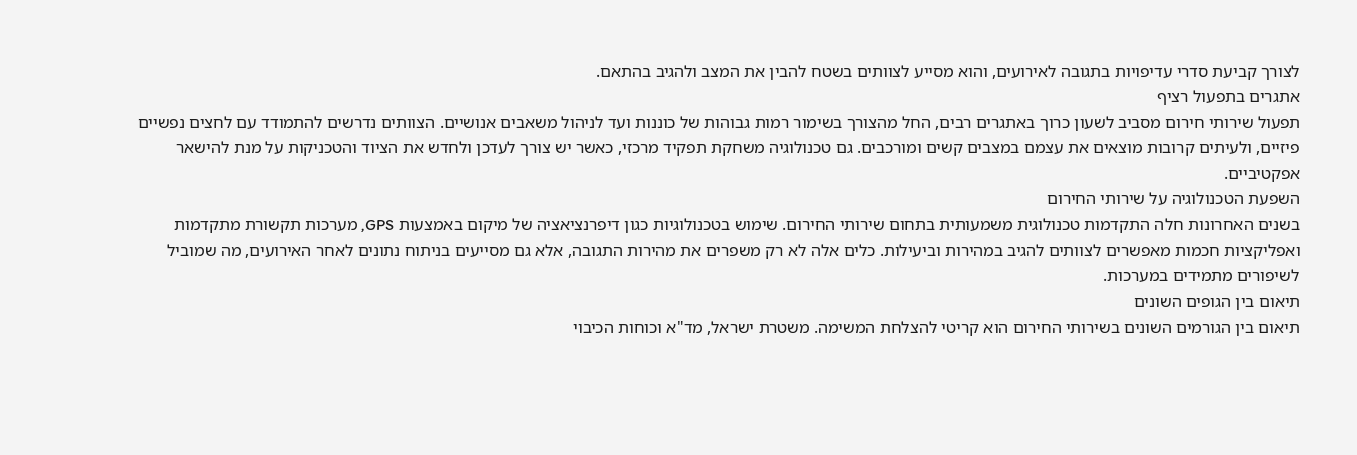לצורך קביעת סדרי עדיפויות בתגובה לאירועים, והוא מסייע לצוותים בשטח להבין את המצב ולהגיב בהתאם.
אתגרים בתפעול רציף
תפעול שירותי חירום מסביב לשעון כרוך באתגרים רבים, החל מהצורך בשימור רמות גבוהות של כוננות ועד לניהול משאבים אנושיים. הצוותים נדרשים להתמודד עם לחצים נפשיים פיזיים, ולעיתים קרובות מוצאים את עצמם במצבים קשים ומורכבים. גם טכנולוגיה משחקת תפקיד מרכזי, כאשר יש צורך לעדכן ולחדש את הציוד והטכניקות על מנת להישאר אפקטיביים.
השפעת הטכנולוגיה על שירותי החירום
בשנים האחרונות חלה התקדמות טכנולוגית משמעותית בתחום שירותי החירום. שימוש בטכנולוגיות כגון דיפרנציאציה של מיקום באמצעות GPS, מערכות תקשורת מתקדמות ואפליקציות חכמות מאפשרים לצוותים להגיב במהירות וביעילות. כלים אלה לא רק משפרים את מהירות התגובה, אלא גם מסייעים בניתוח נתונים לאחר האירועים, מה שמוביל לשיפורים מתמידים במערכות.
תיאום בין הגופים השונים
תיאום בין הגורמים השונים בשירותי החירום הוא קריטי להצלחת המשימה. משטרת ישראל, מד"א וכוחות הכיבוי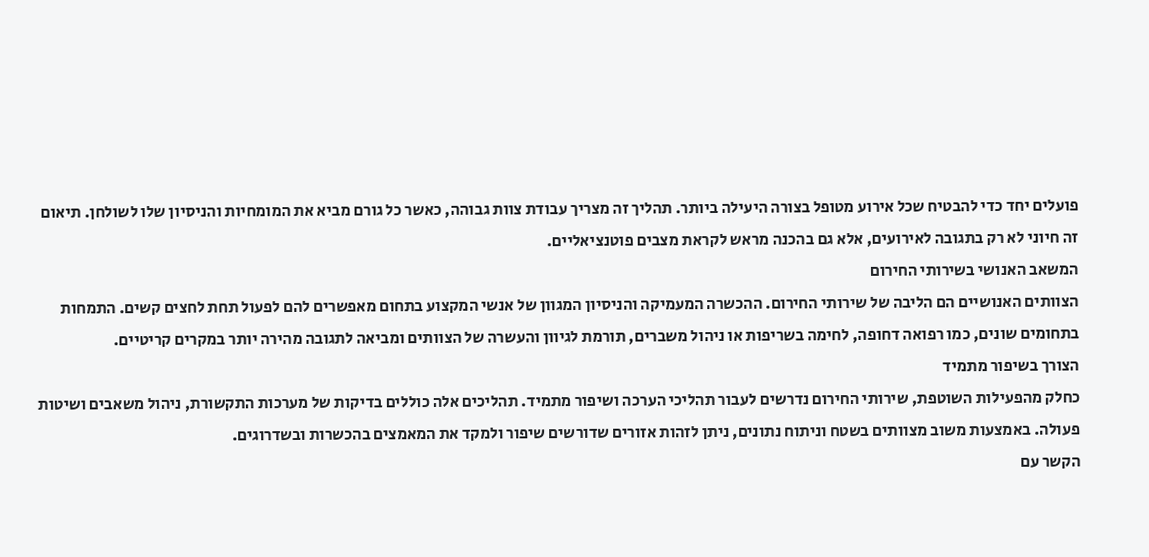פועלים יחד כדי להבטיח שכל אירוע מטופל בצורה היעילה ביותר. תהליך זה מצריך עבודת צוות גבוהה, כאשר כל גורם מביא את המומחיות והניסיון שלו לשולחן. תיאום זה חיוני לא רק בתגובה לאירועים, אלא גם בהכנה מראש לקראת מצבים פוטנציאליים.
המשאב האנושי בשירותי החירום
הצוותים האנושיים הם הליבה של שירותי החירום. ההכשרה המעמיקה והניסיון המגוון של אנשי המקצוע בתחום מאפשרים להם לפעול תחת לחצים קשים. התמחות בתחומים שונים, כמו רפואה דחופה, לחימה בשריפות או ניהול משברים, תורמת לגיוון והעשרה של הצוותים ומביאה לתגובה מהירה יותר במקרים קריטיים.
הצורך בשיפור מתמיד
כחלק מהפעילות השוטפת, שירותי החירום נדרשים לעבור תהליכי הערכה ושיפור מתמיד. תהליכים אלה כוללים בדיקות של מערכות התקשורת, ניהול משאבים ושיטות פעולה. באמצעות משוב מצוותים בשטח וניתוח נתונים, ניתן לזהות אזורים שדורשים שיפור ולמקד את המאמצים בהכשרות ובשדרוגים.
הקשר עם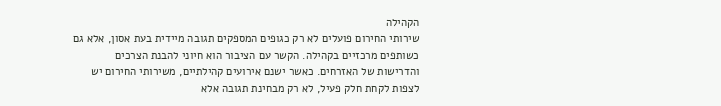הקהילה
שירותי החירום פועלים לא רק כגופים המספקים תגובה מיידית בעת אסון, אלא גם כשותפים מרכזיים בקהילה. הקשר עם הציבור הוא חיוני להבנת הצרכים והדרישות של האזרחים. כאשר ישנם אירועים קהילתיים, משירותי החירום יש לצפות לקחת חלק פעיל, לא רק מבחינת תגובה אלא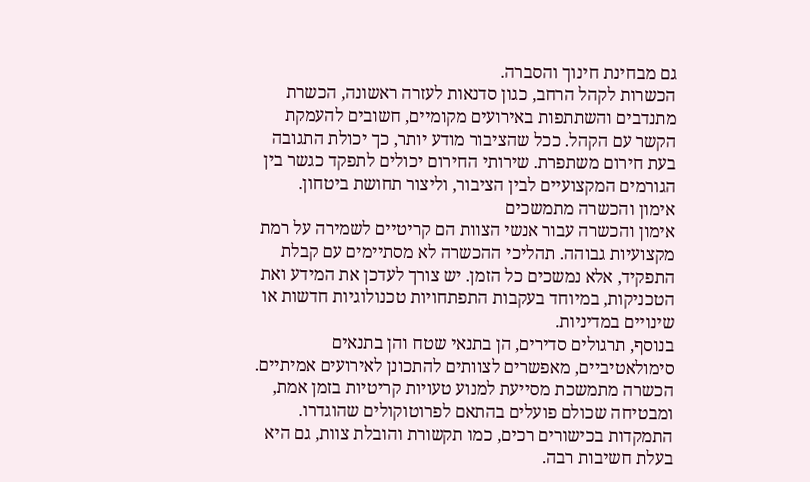גם מבחינת חינוך והסברה.
הכשרות לקהל הרחב, כגון סדנאות לעזרה ראשונה, הכשרת מתנדבים והשתתפות באירועים מקומיים, חשובים להעמקת הקשר עם הקהל. ככל שהציבור מודע יותר, כך יכולת התגובה בעת חירום משתפרת. שירותי החירום יכולים לתפקד כגשר בין הגורמים המקצועיים לבין הציבור, וליצור תחושת ביטחון.
אימון והכשרה מתמשכים
אימון והכשרה עבור אנשי הצוות הם קריטיים לשמירה על רמת מקצועיות גבוהה. תהליכי ההכשרה לא מסתיימים עם קבלת התפקיד, אלא נמשכים כל הזמן. יש צורך לעדכן את המידע ואת הטכניקות, במיוחד בעקבות התפתחויות טכנולוגיות חדשות או שינויים במדיניות.
בנוסף, תרגולים סדירים, הן בתנאי שטח והן בתנאים סימולאטיביים, מאפשרים לצוותים להתכונן לאירועים אמיתיים. הכשרה מתמשכת מסייעת למנוע טעויות קריטיות בזמן אמת, ומבטיחה שכולם פועלים בהתאם לפרוטוקולים שהוגדרו. התמקדות בכישורים רכים, כמו תקשורת והובלת צוות, גם היא בעלת חשיבות רבה.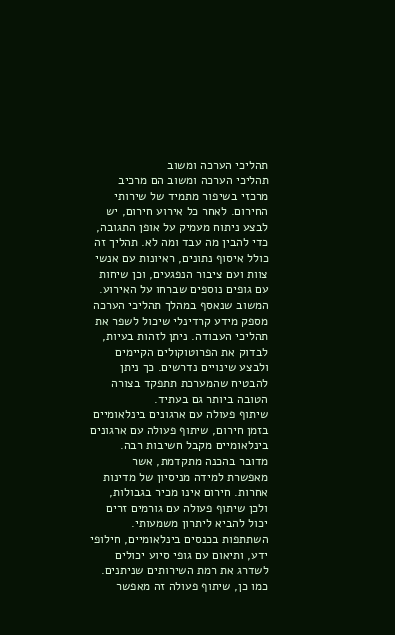תהליכי הערכה ומשוב
תהליכי הערכה ומשוב הם מרכיב מרכזי בשיפור מתמיד של שירותי החירום. לאחר כל אירוע חירום, יש לבצע ניתוח מעמיק על אופן התגובה, כדי להבין מה עבד ומה לא. תהליך זה כולל איסוף נתונים, ראיונות עם אנשי צוות ועם ציבור הנפגעים, וכן שיחות עם גופים נוספים שברחו על האירוע.
המשוב שנאסף במהלך תהליכי הערכה מספק מידע קרדינלי שיכול לשפר את תהליכי העבודה. ניתן לזהות בעיות, לבדוק את הפרוטוקולים הקיימים ולבצע שינויים נדרשים. כך ניתן להבטיח שהמערכת תתפקד בצורה הטובה ביותר גם בעתיד.
שיתוף פעולה עם ארגונים בינלאומיים
בזמן חירום, שיתוף פעולה עם ארגונים בינלאומיים מקבל חשיבות רבה. מדובר בהכנה מתקדמת, אשר מאפשרת למידה מניסיון של מדינות אחרות. חירום אינו מכיר בגבולות, ולכן שיתוף פעולה עם גורמים זרים יכול להביא ליתרון משמעותי.
השתתפות בכנסים בינלאומיים, חילופי ידע, ותיאום עם גופי סיוע יכולים לשדרג את רמת השירותים שניתנים. כמו כן, שיתוף פעולה זה מאפשר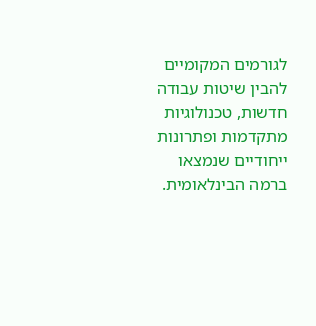לגורמים המקומיים להבין שיטות עבודה חדשות, טכנולוגיות מתקדמות ופתרונות ייחודיים שנמצאו ברמה הבינלאומית.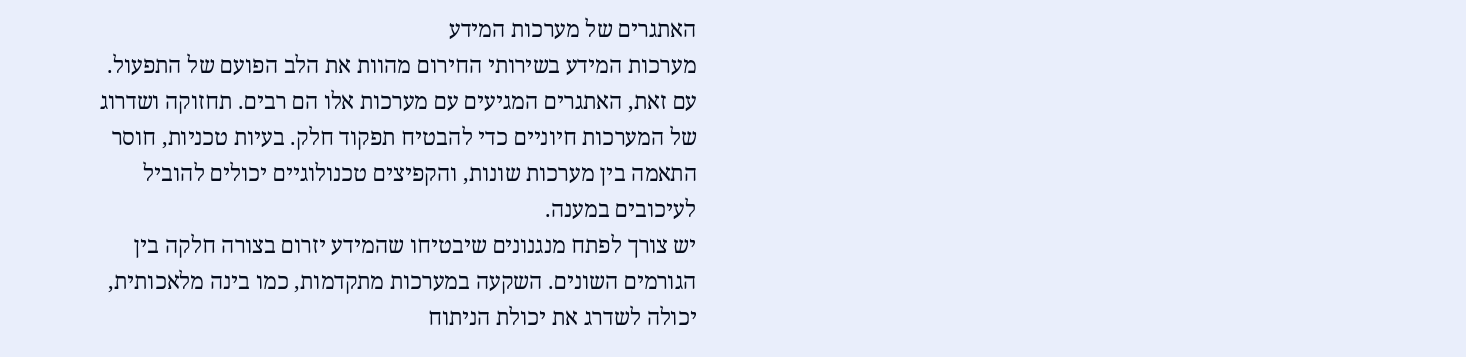האתגרים של מערכות המידע
מערכות המידע בשירותי החירום מהוות את הלב הפועם של התפעול. עם זאת, האתגרים המגיעים עם מערכות אלו הם רבים. תחזוקה ושדרוג של המערכות חיוניים כדי להבטיח תפקוד חלק. בעיות טכניות, חוסר התאמה בין מערכות שונות, והקפיצים טכנולוגיים יכולים להוביל לעיכובים במענה.
יש צורך לפתח מנגנונים שיבטיחו שהמידע יזרום בצורה חלקה בין הגורמים השונים. השקעה במערכות מתקדמות, כמו בינה מלאכותית, יכולה לשדרג את יכולת הניתוח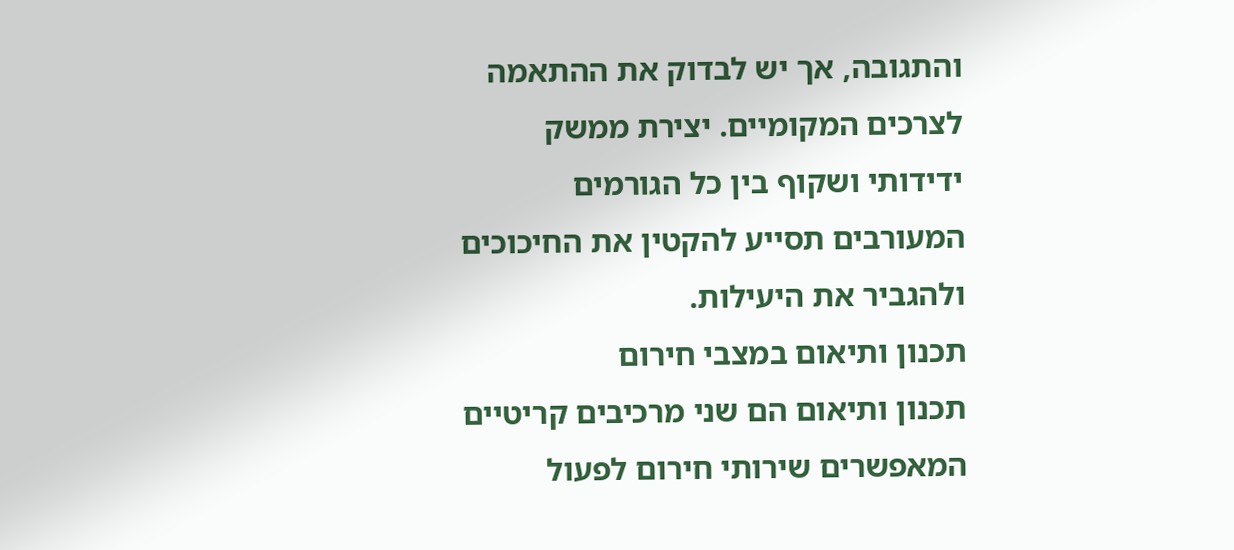והתגובה, אך יש לבדוק את ההתאמה לצרכים המקומיים. יצירת ממשק ידידותי ושקוף בין כל הגורמים המעורבים תסייע להקטין את החיכוכים ולהגביר את היעילות.
תכנון ותיאום במצבי חירום
תכנון ותיאום הם שני מרכיבים קריטיים המאפשרים שירותי חירום לפעול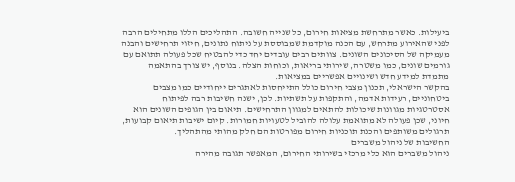ביעילות. כאשר מתרחשת מציאות חירום, כל שנייה חשובה. התהליכים הללו מתחילים הרבה לפני שהאירוע מתרחש, עם הכנה מוקדמת שמבוססת על ניתוח נתונים, חיזוי תרחישים והבנה מעמיקה של הסיכונים השונים. צוותים רבים עובדים יחד כדי להבטיח שכל פעולה תתואם עם גורמים שונים, כמו משטרה, שירותי בריאות, וכוחות הצלה. בנוסף, יש צורך בהתאמה מתמדת למידע חדש ושינויים אפשריים במציאות.
בהקשר הישראלי, תכנון מצבי חירום כולל התייחסות לאתגרים ייחודיים כמו מצבים ביטחוניים, רעידות אדמה, והתקפות על תשתיות. לכן, ישנה חשיבות רבה לפיתוח אסטרטגיות מגוונות שיכולות להתאים למגוון התרחישים. תיאום בין הגופים השונים הוא חיוני, שכן פעולה לא מתואמת עלולה להוביל לטעויות חמורות. קיום ישיבות תיאום קבועות, תרגולים משותפים והכנת תוכניות חירום מפורטות הם חלק מהותי מהתהליך.
החשיבות של ניהול משברים
ניהול משברים הוא כלי מרכזי בשירותי החירום, המאפשר תגובה מהירה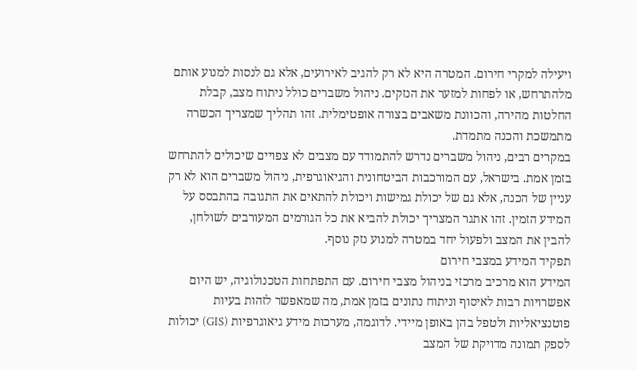ויעילה למקרי חירום. המטרה היא לא רק להגיב לאירועים, אלא גם לנסות למנוע אותם מלהתרחש, או לפחות למזער את הנזקים. ניהול משברים כולל ניתוח מצב, קבלת החלטות מהירה, והכוונת משאבים בצורה אופטימלית. זהו תהליך שמצריך הכשרה מתמשכת והכנה מתמדת.
במקרים רבים, ניהול משברים נדרש להתמודד עם מצבים לא צפויים שיכולים להתרחש בזמן אמת. בישראל, עם המורכבות הביטחונית והגיאוגרפית, ניהול משברים הוא לא רק עניין של הכנה, אלא גם של יכולת גמישות ויכולת להתאים את התגובה בהתבסס על המידע הזמין. זהו אתגר המצריך יכולת להביא את כל הגורמים המעורבים לשולחן, להבין את המצב ולפעול יחד במטרה למנוע נזק נוסף.
תפקיד המידע במצבי חירום
המידע הוא מרכיב מרכזי בניהול מצבי חירום. עם התפתחות הטכנולוגיה, יש היום אפשרויות רבות לאיסוף וניתוח נתונים בזמן אמת, מה שמאפשר לזהות בעיות פוטנציאליות ולטפל בהן באופן מיידי. לדוגמה, מערכות מידע גיאוגרפיות (GIS) יכולות לספק תמונה מדויקת של המצב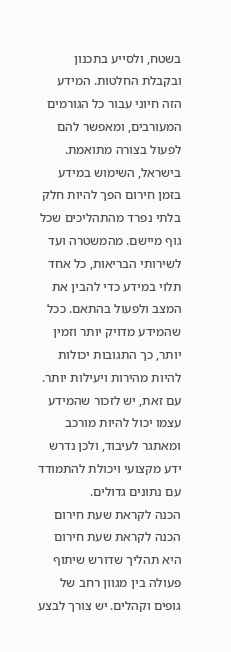בשטח, ולסייע בתכנון ובקבלת החלטות. המידע הזה חיוני עבור כל הגורמים המעורבים, ומאפשר להם לפעול בצורה מתואמת.
בישראל, השימוש במידע בזמן חירום הפך להיות חלק בלתי נפרד מהתהליכים שכל גוף מיישם. מהמשטרה ועד לשירותי הבריאות, כל אחד תלוי במידע כדי להבין את המצב ולפעול בהתאם. ככל שהמידע מדויק יותר וזמין יותר, כך התגובות יכולות להיות מהירות ויעילות יותר. עם זאת, יש לזכור שהמידע עצמו יכול להיות מורכב ומאתגר לעיבוד, ולכן נדרש ידע מקצועי ויכולת להתמודד עם נתונים גדולים.
הכנה לקראת שעת חירום
הכנה לקראת שעת חירום היא תהליך שדורש שיתוף פעולה בין מגוון רחב של גופים וקהלים. יש צורך לבצע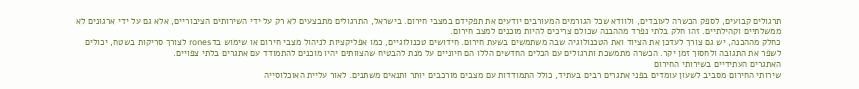תרגולים קבועים, לספק הכשרה לעובדים, ולוודא שכל הגורמים המעורבים יודעים את תפקידם במצבי חירום. בישראל, התרגולים מתבצעים לא רק על ידי השירותים הציבוריים, אלא גם על ידי ארגונים לא ממשלתיים וקהילתיים. זהו חלק בלתי נפרד מההבנה שכולם צריכים להיות מוכנים למצב חירום.
כחלק מההכנה, יש גם צורך לעדכן את הציוד ואת הטכנולוגיה שבה משתמשים בשעת חירום. חידושים טכנולוגיים, כמו אפליקציות לניהול מצבי חירום או שימוש בדrones לצורך סריקות בשטח, יכולים לשפר את התגובה ולחסוך זמן יקר. הכשרה מתמשכת ותרגולים עם הכלים החדשים הללו הם חיוניים על מנת להבטיח שהצוותים יהיו מוכנים להתמודד עם אתגרים בלתי צפויים.
האתגרים העתידיים בשירותי החירום
שירותי החירום מסביב לשעון עומדים בפני אתגרים רבים בעתיד, כולל התמודדות עם מצבים מורכבים יותר ותנאים משתנים. לאור עליית האוכלוסייה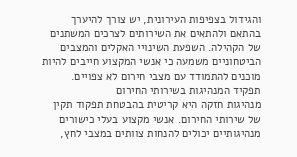והגידול בצפיפות העירונית, יש צורך להיערך בהתאם ולהתאים את השירותים לצרכים המשתנים של הקהילה. השפעת השינויי האקלים והמצבים הביטחוניים משמעה כי אנשי המקצוע חייבים להיות מוכנים להתמודד עם מצבי חירום לא צפויים.
תפקיד המנהיגות בשירותי החירום
מנהיגות חזקה היא קריטית בהבטחת תפקוד תקין של שירותי החירום. אנשי מקצוע בעלי כישורים מנהיגותיים יכולים להנחות צוותים במצבי לחץ,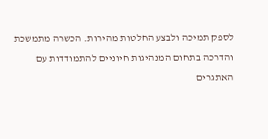לספק תמיכה ולבצע החלטות מהירות. הכשרה מתמשכת והדרכה בתחום המנהיגות חיוניים להתמודדות עם האתגרים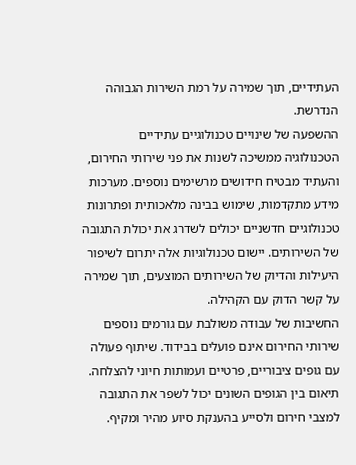העתידיים, תוך שמירה על רמת השירות הגבוהה הנדרשת.
ההשפעה של שינויים טכנולוגיים עתידיים
הטכנולוגיה ממשיכה לשנות את פני שירותי החירום, והעתיד מבטיח חידושים מרשימים נוספים. מערכות מידע מתקדמות, שימוש בבינה מלאכותית ופתרונות טכנולוגיים חדשניים יכולים לשדרג את יכולת התגובה של השירותים. יישום טכנולוגיות אלה יתרום לשיפור היעילות והדיוק של השירותים המוצעים, תוך שמירה על קשר הדוק עם הקהילה.
החשיבות של עבודה משולבת עם גורמים נוספים
שירותי החירום אינם פועלים בבידוד. שיתוף פעולה עם גופים ציבוריים, פרטיים ועמותות חיוני להצלחה. תיאום בין הגופים השונים יכול לשפר את התגובה למצבי חירום ולסייע בהענקת סיוע מהיר ומקיף.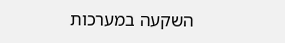השקעה במערכות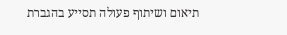תיאום ושיתוף פעולה תסייע בהגברת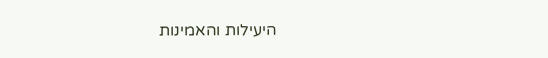היעילות והאמינות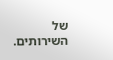של השירותים.